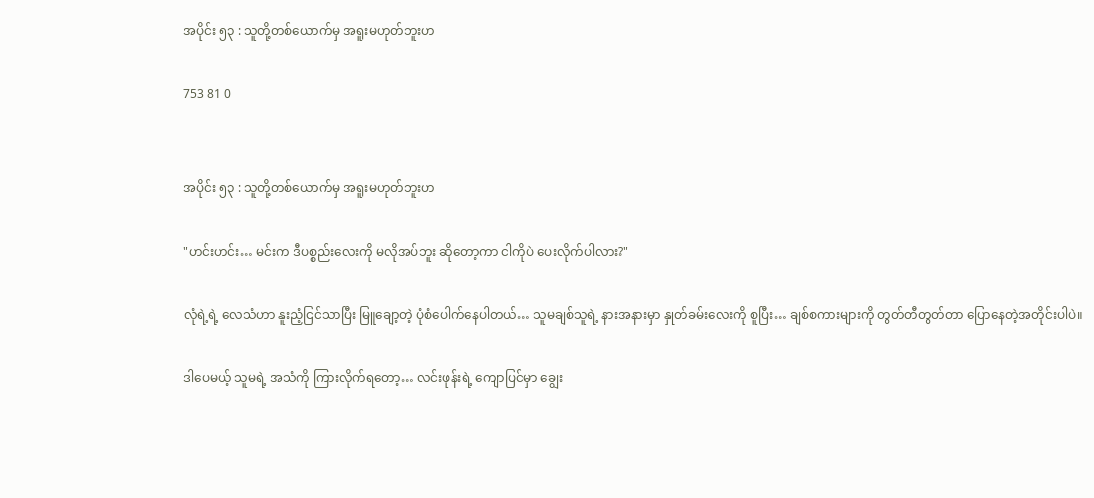အပိုင်း ၅၃ : သူတို့တစ်ယောက်မှ အရူးမဟုတ်ဘူးဟ

753 81 0


အပိုင်း ၅၃ : သူတို့တစ်ယောက်မှ အရူးမဟုတ်ဘူးဟ

"ဟင်းဟင်း… မင်းက ဒီပစ္စည်းလေးကို မလိုအပ်ဘူး ဆိုတော့ကာ ငါကိုပဲ ပေးလိုက်ပါလား?"

လုံရဲ့ရဲ့ လေသံဟာ နူးညံ့ငြင်သာပြီး မြူချော့တဲ့ ပုံစံပေါက်နေပါတယ်… သူမချစ်သူရဲ့ နားအနားမှာ နှုတ်ခမ်းလေးကို စူပြီး… ချစ်စကားများကို တွတ်တီတွတ်တာ ပြောနေတဲ့အတိုင်းပါပဲ။

ဒါပေမယ့် သူမရဲ့ အသံကို ကြားလိုက်ရတော့… လင်းဖုန်းရဲ့ ကျောပြင်မှာ ချွေး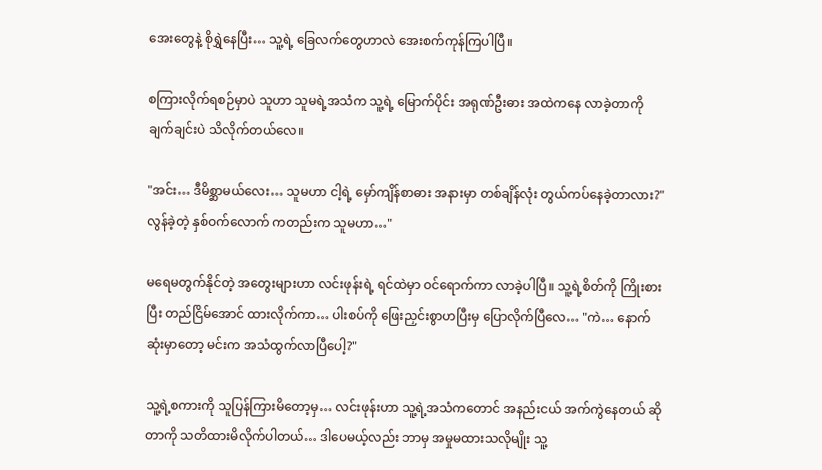အေးတွေနဲ့ စိုရွှဲနေပြီး… သူ့ရဲ့ ခြေလက်တွေဟာလဲ အေးစက်ကုန်ကြပါပြီ။

စကြားလိုက်ရစဉ်မှာပဲ သူဟာ သူမရဲ့အသံက သူ့ရဲ့ မြောက်ပိုင်း အရုဏ်ဦးဓား အထဲကနေ လာခဲ့တာကို ချက်ချင်းပဲ သိလိုက်တယ်လေ။

"အင်း… ဒီမိစ္ဆာမယ်လေး… သူမဟာ ငါ့ရဲ့ မှော်ကျိန်စာဓား အနားမှာ တစ်ချိန်လုံး တွယ်ကပ်နေခဲ့တာလား?" လွန်ခဲ့တဲ့ နှစ်ဝက်လောက် ကတည်းက သူမဟာ…"

မရေမတွက်နိုင်တဲ့ အတွေးများဟာ လင်းဖုန်းရဲ့ ရင်ထဲမှာ ဝင်ရောက်ကာ လာခဲ့ပါပြီ။ သူ့ရဲ့စိတ်ကို ကြိုးစားပြီး တည်ငြိမ်အောင် ထားလိုက်ကာ… ပါးစပ်ကို ဖြေးညှင်းစွာဟပြီးမှ ပြောလိုက်ပြီလေ… "ကဲ… နောက်ဆုံးမှာတော့ မင်းက အသံထွက်လာပြီပေါ့?"

သူ့ရဲ့စကားကို သူပြန်ကြားမိတော့မှ… လင်းဖုန်းဟာ သူ့ရဲ့အသံကတောင် အနည်းငယ် အက်ကွဲနေတယ် ဆိုတာကို သတိထားမိလိုက်ပါတယ်… ဒါပေမယ့်လည်း ဘာမှ အမှုမထားသလိုမျိုး သူ့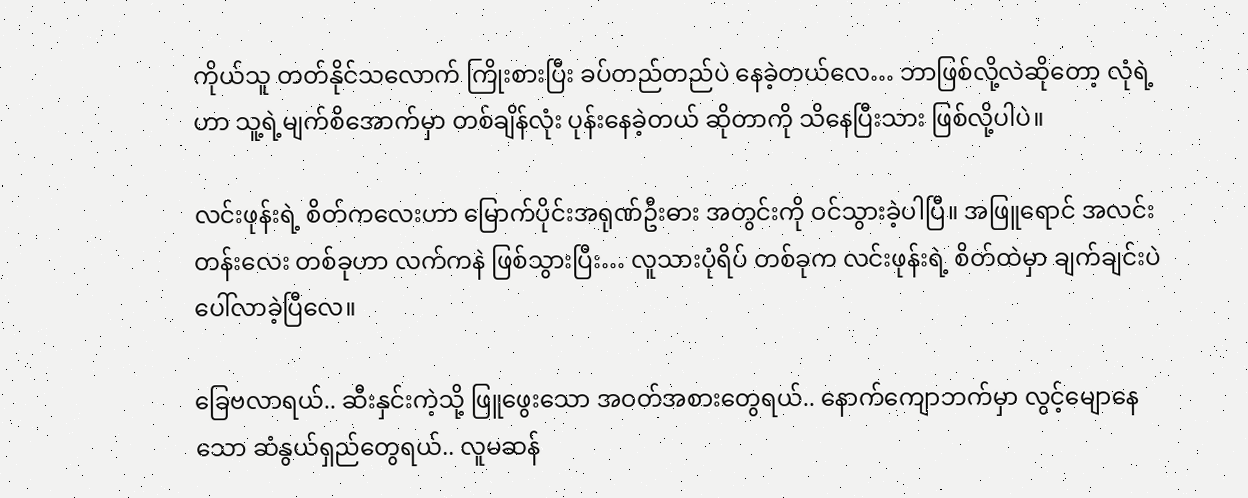ကိုယ်သူ တတ်နိုင်သလောက် ကြိုးစားပြီး ခပ်တည်တည်ပဲ နေခဲ့တယ်လေ… ဘာဖြစ်လို့လဲဆိုတော့ လုံရဲ့ဟာ သူ့ရဲ့မျက်စိအောက်မှာ တစ်ချိန်လုံး ပုန်းနေခဲ့တယ် ဆိုတာကို သိနေပြီးသား ဖြစ်လို့ပါပဲ။

လင်းဖုန်းရဲ့ စိတ်ကလေးဟာ မြောက်ပိုင်းအရုဏ်ဦးဓား အတွင်းကို ဝင်သွားခဲ့ပါပြီ။ အဖြူရောင် အလင်းတန်းလေး တစ်ခုဟာ လက်ကနဲ ဖြစ်သွားပြီး… လူသားပုံရိပ် တစ်ခုက လင်းဖုန်းရဲ့ စိတ်ထဲမှာ ချက်ချင်းပဲ ပေါ်လာခဲ့ပြီလေ။

ခြေဗလာရယ်.. ဆီးနှင်းကဲ့သို့ ဖြူဖွေးသော အဝတ်အစားတွေရယ်.. နောက်ကျောဘက်မှာ လွင့်မျောနေသော ဆံနွယ်ရှည်တွေရယ်.. လူမဆန်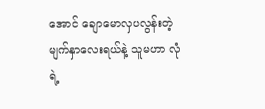အောင် ချောမောလှပလွန်းတဲ့ မျက်နှာလေးရယ်နဲ့ သူမဟာ လုံရဲ့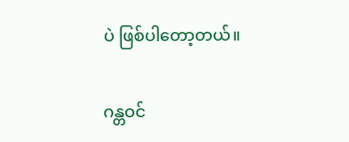ပဲ ဖြစ်ပါတော့တယ်။

ဂန္တဝင်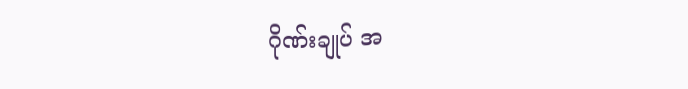ဂိုဏ်းချုပ် အ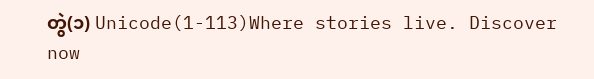တွဲ(၁) Unicode(1-113)Where stories live. Discover now